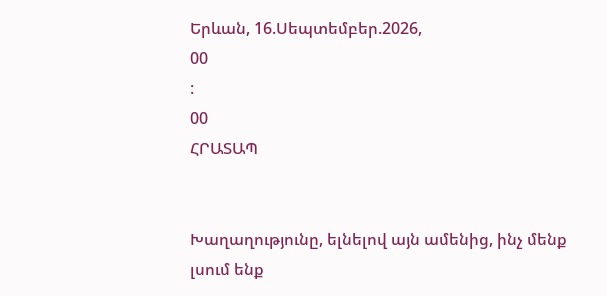Երևան, 16.Սեպտեմբեր.2026,
00
:
00
ՀՐԱՏԱՊ


Խաղաղությունը, ելնելով այն ամենից, ինչ մենք լսում ենք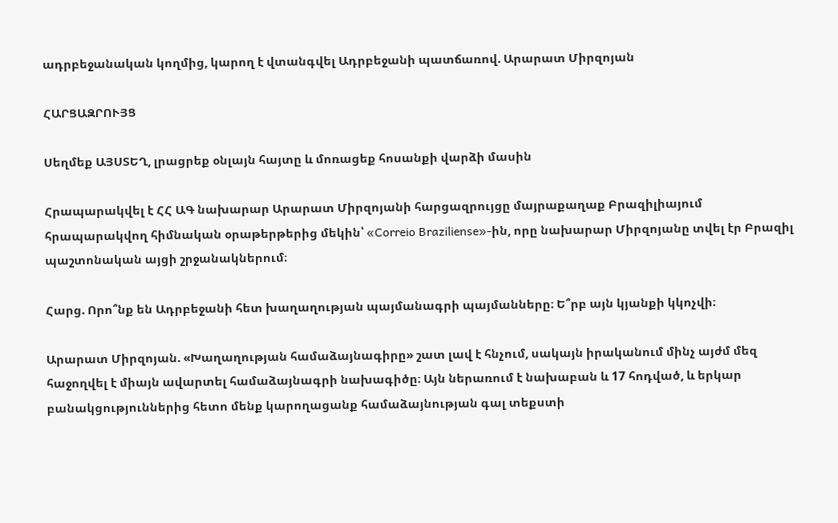ադրբեջանական կողմից, կարող է վտանգվել Ադրբեջանի պատճառով. Արարատ Միրզոյան

ՀԱՐՑԱԶՐՈՒՅՑ

Սեղմեք ԱՅՍՏԵՂ, լրացրեք օնլայն հայտը և մոռացեք հոսանքի վարձի մասին

Հրապարակվել է ՀՀ ԱԳ նախարար Արարատ Միրզոյանի հարցազրույցը մայրաքաղաք Բրազիլիայում հրապարակվող հիմնական օրաթերթերից մեկին՝ «Correio Braziliense»-ին, որը նախարար Միրզոյանը տվել էր Բրազիլ պաշտոնական այցի շրջանակներում։

Հարց. Որո՞նք են Ադրբեջանի հետ խաղաղության պայմանագրի պայմանները։ Ե՞րբ այն կյանքի կկոչվի։

Արարատ Միրզոյան. «Խաղաղության համաձայնագիրը» շատ լավ է հնչում, սակայն իրականում մինչ այժմ մեզ հաջողվել է միայն ավարտել համաձայնագրի նախագիծը։ Այն ներառում է նախաբան և 17 հոդված, և երկար բանակցություններից հետո մենք կարողացանք համաձայնության գալ տեքստի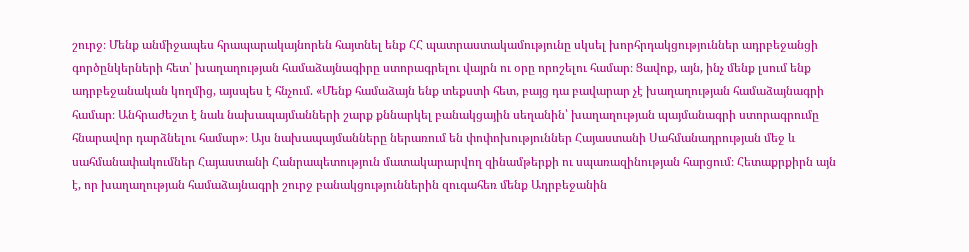շուրջ։ Մենք անմիջապես հրապարակայնորեն հայտնել ենք ՀՀ պատրաստակամությունը սկսել խորհրդակցություններ ադրբեջանցի գործընկերների հետ՝ խաղաղության համաձայնագիրը ստորագրելու վայրն ու օրը որոշելու համար։ Ցավոք, այն, ինչ մենք լսում ենք ադրբեջանական կողմից, այսպես է հնչում. «Մենք համաձայն ենք տեքստի հետ, բայց դա բավարար չէ խաղաղության համաձայնագրի համար։ Անհրաժեշտ է նաև նախապայմանների շարք քննարկել բանակցային սեղանին՝ խաղաղության պայմանագրի ստորագրումը հնարավոր դարձնելու համար»։ Այս նախապայմանները ներառում են փոփոխություններ Հայաստանի Սահմանադրության մեջ և սահմանափակումներ Հայաստանի Հանրապետություն մատակարարվող զինամթերքի ու սպառազինության հարցում։ Հետաքրքիրն այն է, որ խաղաղության համաձայնագրի շուրջ բանակցություններին զուգահեռ մենք Ադրբեջանին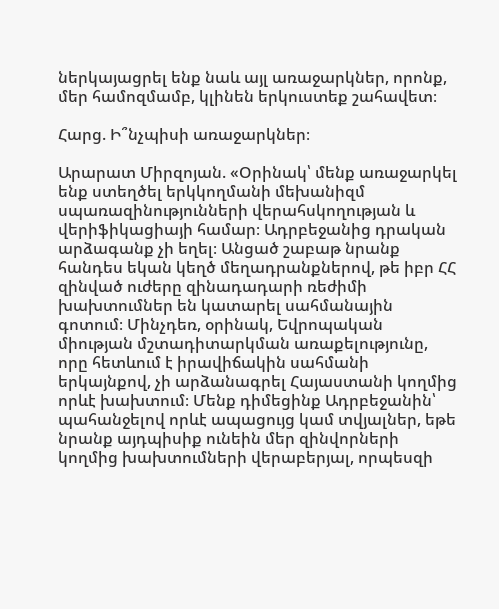ներկայացրել ենք նաև այլ առաջարկներ, որոնք, մեր համոզմամբ, կլինեն երկուստեք շահավետ։

Հարց. Ի՞նչպիսի առաջարկներ։

Արարատ Միրզոյան. «Օրինակ՝ մենք առաջարկել ենք ստեղծել երկկողմանի մեխանիզմ սպառազինությունների վերահսկողության և վերիֆիկացիայի համար։ Ադրբեջանից դրական արձագանք չի եղել։ Անցած շաբաթ նրանք հանդես եկան կեղծ մեղադրանքներով, թե իբր ՀՀ զինված ուժերը զինադադարի ռեժիմի խախտումներ են կատարել սահմանային գոտում։ Մինչդեռ, օրինակ, Եվրոպական միության մշտադիտարկման առաքելությունը, որը հետևում է իրավիճակին սահմանի երկայնքով, չի արձանագրել Հայաստանի կողմից որևէ խախտում։ Մենք դիմեցինք Ադրբեջանին՝ պահանջելով որևէ ապացույց կամ տվյալներ, եթե նրանք այդպիսիք ունեին մեր զինվորների կողմից խախտումների վերաբերյալ, որպեսզի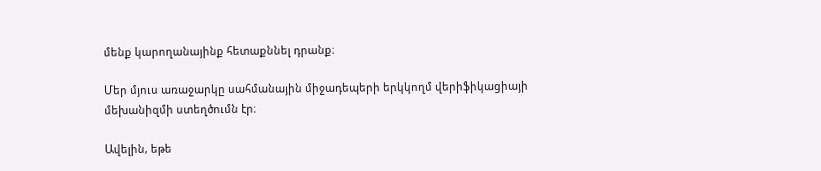մենք կարողանայինք հետաքննել դրանք։

Մեր մյուս առաջարկը սահմանային միջադեպերի երկկողմ վերիֆիկացիայի մեխանիզմի ստեղծումն էր։

Ավելին, եթե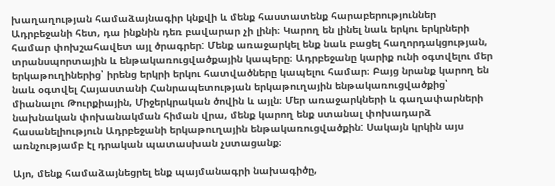խաղաղության համաձայնագիր կնքվի և մենք հաստատենք հարաբերություններ Ադրբեջանի հետ, դա ինքնին դեռ բավարար չի լինի։ Կարող են լինել նաև երկու երկրների համար փոխշահավետ այլ ծրագրեր: Մենք առաջարկել ենք նաև բացել հաղորդակցության, տրանսպորտային և ենթակառուցվածքային կապերը։ Ադրբեջանը կարիք ունի օգտվելու մեր երկաթուղիներից՝ իրենց երկրի երկու հատվածները կապելու համար։ Բայց նրանք կարող են նաև օգտվել Հայաստանի Հանրապետության երկաթուղային ենթակառուցվածքից՝ միանալու Թուրքիային, Միջերկրական ծովին և այլն։ Մեր առաջարկների և գաղափարների նախնական փոխանակման հիման վրա, մենք կարող ենք ստանալ փոխադարձ հասանելիություն Ադրբեջանի երկաթուղային ենթակառուցվածքին: Սակայն կրկին այս առնչությամբ էլ դրական պատասխան չստացանք։

Այո, մենք համաձայնեցրել ենք պայմանագրի նախագիծը,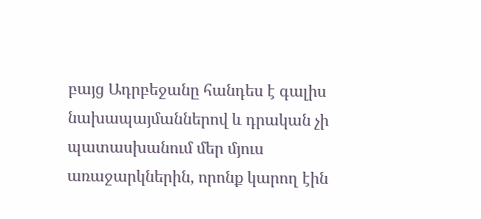բայց Ադրբեջանը հանդես է գալիս նախապայմաններով և դրական չի պատասխանում մեր մյուս առաջարկներին, որոնք կարող էին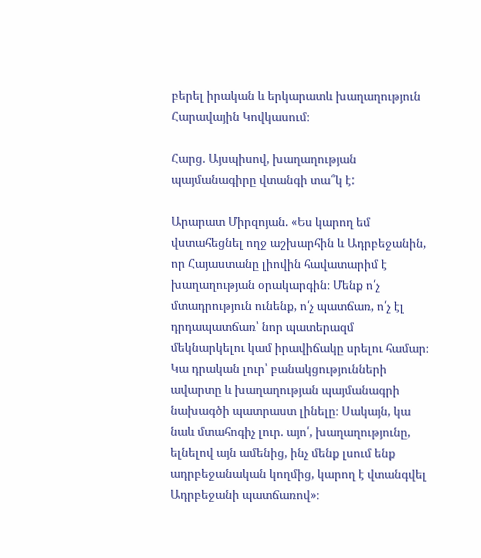բերել իրական և երկարատև խաղաղություն Հարավային Կովկասում։

Հարց. Այսպիսով, խաղաղության պայմանագիրը վտանգի տա՞կ է:

Արարատ Միրզոյան. «Ես կարող եմ վստահեցնել ողջ աշխարհին և Ադրբեջանին, որ Հայաստանը լիովին հավատարիմ է խաղաղության օրակարգին։ Մենք ո՛չ մտադրություն ունենք, ո՛չ պատճառ, ո՛չ էլ դրդապատճառ՝ նոր պատերազմ մեկնարկելու կամ իրավիճակը սրելու համար։ Կա դրական լուր՝ բանակցությունների ավարտը և խաղաղության պայմանագրի նախագծի պատրաստ լինելը։ Սակայն, կա նաև մտահոգիչ լուր. այո՛, խաղաղությունը, ելնելով այն ամենից, ինչ մենք լսում ենք ադրբեջանական կողմից, կարող է վտանգվել Ադրբեջանի պատճառով»։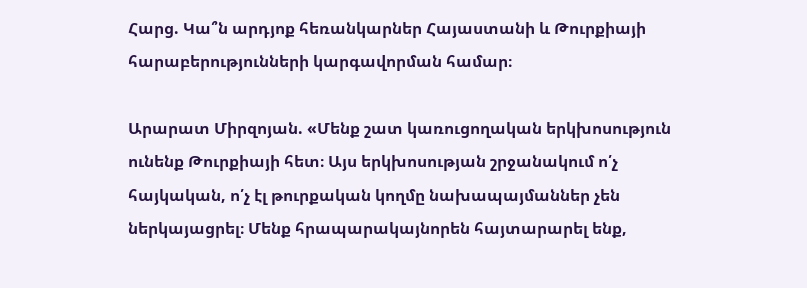Հարց. Կա՞ն արդյոք հեռանկարներ Հայաստանի և Թուրքիայի հարաբերությունների կարգավորման համար։

Արարատ Միրզոյան. «Մենք շատ կառուցողական երկխոսություն ունենք Թուրքիայի հետ։ Այս երկխոսության շրջանակում ո՛չ հայկական, ո՛չ էլ թուրքական կողմը նախապայմաններ չեն ներկայացրել։ Մենք հրապարակայնորեն հայտարարել ենք,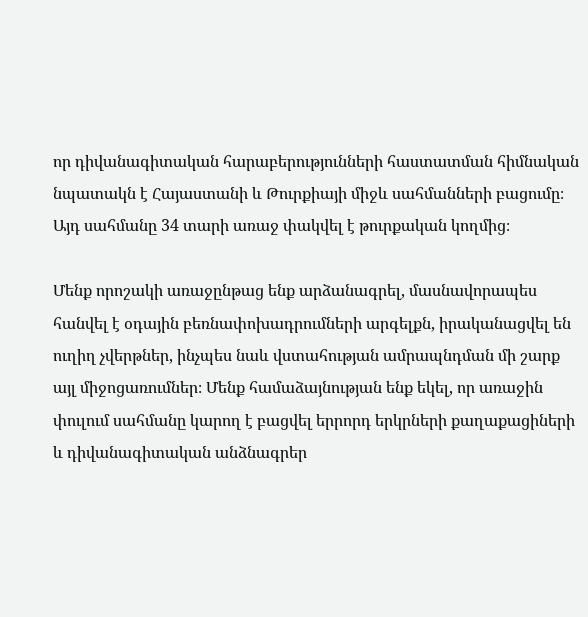որ դիվանագիտական հարաբերությունների հաստատման հիմնական նպատակն է Հայաստանի և Թուրքիայի միջև սահմանների բացումը։ Այդ սահմանը 34 տարի առաջ փակվել է թուրքական կողմից։

Մենք որոշակի առաջընթաց ենք արձանագրել, մասնավորապես հանվել է օդային բեռնափոխադրումների արգելքն, իրականացվել են ուղիղ չվերթներ, ինչպես նաև վստահության ամրապնդման մի շարք այլ միջոցառումներ։ Մենք համաձայնության ենք եկել, որ առաջին փուլում սահմանը կարող է բացվել երրորդ երկրների քաղաքացիների և դիվանագիտական անձնագրեր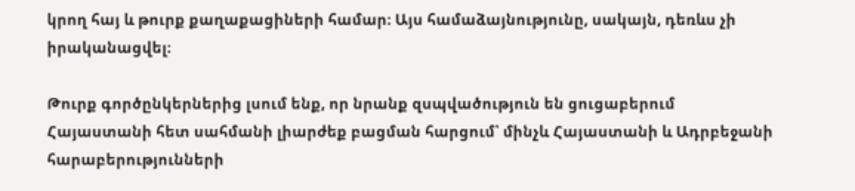կրող հայ և թուրք քաղաքացիների համար։ Այս համաձայնությունը, սակայն, դեռևս չի իրականացվել։

Թուրք գործընկերներից լսում ենք, որ նրանք զսպվածություն են ցուցաբերում Հայաստանի հետ սահմանի լիարժեք բացման հարցում՝ մինչև Հայաստանի և Ադրբեջանի հարաբերությունների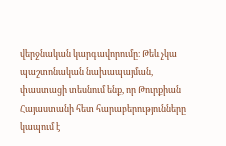վերջնական կարգավորումը։ Թեև չկա պաշտոնական նախապայման, փաստացի տեսնում ենք, որ Թուրքիան Հայաստանի հետ հարաբերությունները կապում է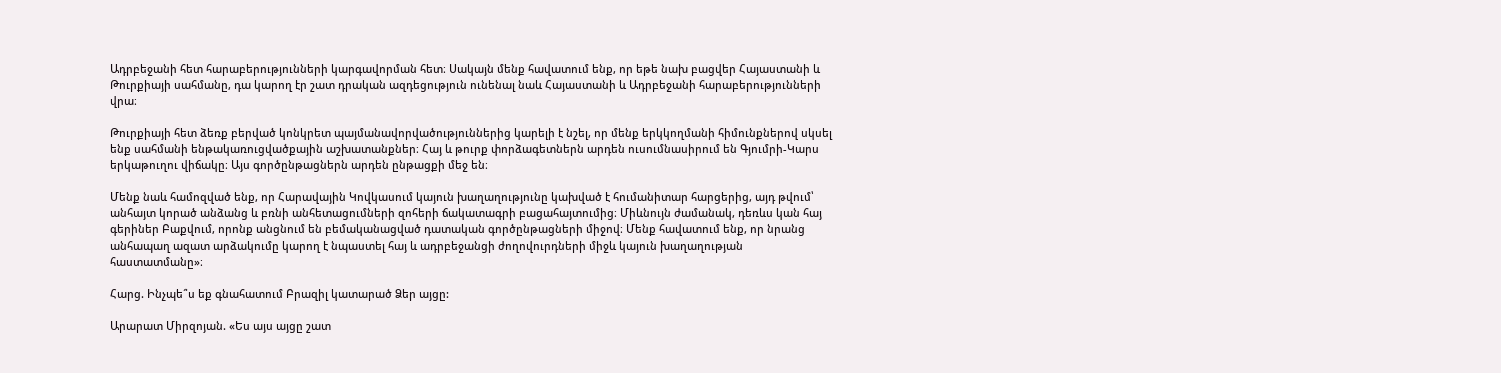Ադրբեջանի հետ հարաբերությունների կարգավորման հետ։ Սակայն մենք հավատում ենք, որ եթե նախ բացվեր Հայաստանի և Թուրքիայի սահմանը, դա կարող էր շատ դրական ազդեցություն ունենալ նաև Հայաստանի և Ադրբեջանի հարաբերությունների վրա։

Թուրքիայի հետ ձեռք բերված կոնկրետ պայմանավորվածություններից կարելի է նշել, որ մենք երկկողմանի հիմունքներով սկսել ենք սահմանի ենթակառուցվածքային աշխատանքներ։ Հայ և թուրք փորձագետներն արդեն ուսումնասիրում են Գյումրի-Կարս երկաթուղու վիճակը։ Այս գործընթացներն արդեն ընթացքի մեջ են։

Մենք նաև համոզված ենք, որ Հարավային Կովկասում կայուն խաղաղությունը կախված է հումանիտար հարցերից, այդ թվում՝ անհայտ կորած անձանց և բռնի անհետացումների զոհերի ճակատագրի բացահայտումից։ Միևնույն ժամանակ, դեռևս կան հայ գերիներ Բաքվում, որոնք անցնում են բեմականացված դատական գործընթացների միջով։ Մենք հավատում ենք, որ նրանց անհապաղ ազատ արձակումը կարող է նպաստել հայ և ադրբեջանցի ժողովուրդների միջև կայուն խաղաղության հաստատմանը»։

Հարց. Ինչպե՞ս եք գնահատում Բրազիլ կատարած Ձեր այցը:

Արարատ Միրզոյան. «Ես այս այցը շատ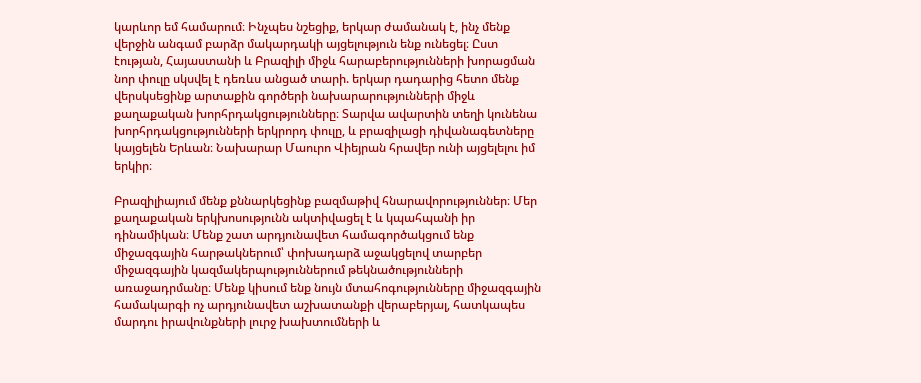կարևոր եմ համարում։ Ինչպես նշեցիք, երկար ժամանակ է, ինչ մենք վերջին անգամ բարձր մակարդակի այցելություն ենք ունեցել։ Ըստ էության, Հայաստանի և Բրազիլի միջև հարաբերությունների խորացման նոր փուլը սկսվել է դեռևս անցած տարի. երկար դադարից հետո մենք վերսկսեցինք արտաքին գործերի նախարարությունների միջև քաղաքական խորհրդակցությունները։ Տարվա ավարտին տեղի կունենա խորհրդակցությունների երկրորդ փուլը, և բրազիլացի դիվանագետները կայցելեն Երևան։ Նախարար Մաուրո Վիեյրան հրավեր ունի այցելելու իմ երկիր։

Բրազիլիայում մենք քննարկեցինք բազմաթիվ հնարավորություններ։ Մեր քաղաքական երկխոսությունն ակտիվացել է և կպահպանի իր դինամիկան։ Մենք շատ արդյունավետ համագործակցում ենք միջազգային հարթակներում՝ փոխադարձ աջակցելով տարբեր միջազգային կազմակերպություններում թեկնածությունների առաջադրմանը։ Մենք կիսում ենք նույն մտահոգությունները միջազգային համակարգի ոչ արդյունավետ աշխատանքի վերաբերյալ, հատկապես մարդու իրավունքների լուրջ խախտումների և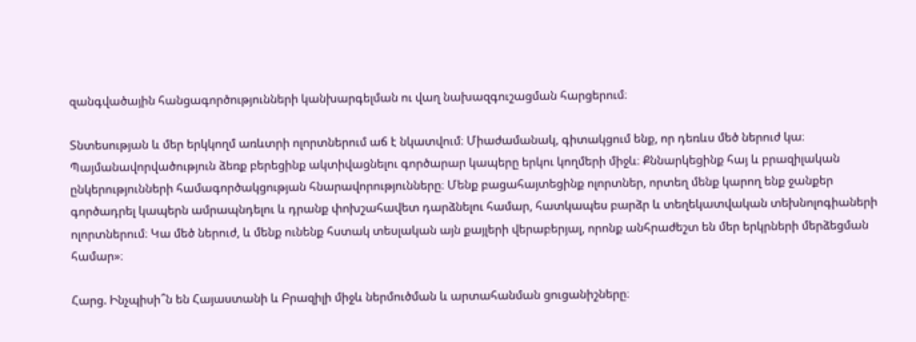զանգվածային հանցագործությունների կանխարգելման ու վաղ նախազգուշացման հարցերում։

Տնտեսության և մեր երկկողմ առևտրի ոլորտներում աճ է նկատվում։ Միաժամանակ, գիտակցում ենք, որ դեռևս մեծ ներուժ կա։ Պայմանավորվածություն ձեռք բերեցինք ակտիվացնելու գործարար կապերը երկու կողմերի միջև։ Քննարկեցինք հայ և բրազիլական ընկերությունների համագործակցության հնարավորությունները։ Մենք բացահայտեցինք ոլորտներ, որտեղ մենք կարող ենք ջանքեր գործադրել կապերն ամրապնդելու և դրանք փոխշահավետ դարձնելու համար, հատկապես բարձր և տեղեկատվական տեխնոլոգիաների ոլորտներում։ Կա մեծ ներուժ, և մենք ունենք հստակ տեսլական այն քայլերի վերաբերյալ, որոնք անհրաժեշտ են մեր երկրների մերձեցման համար»։

Հարց. Ինչպիսի՞ն են Հայաստանի և Բրազիլի միջև ներմուծման և արտահանման ցուցանիշները։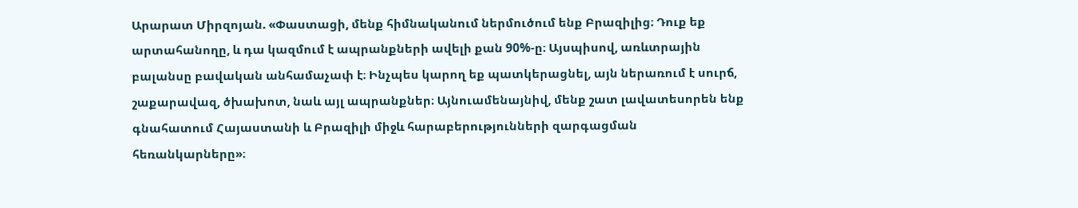Արարատ Միրզոյան. «Փաստացի, մենք հիմնականում ներմուծում ենք Բրազիլից։ Դուք եք արտահանողը, և դա կազմում է ապրանքների ավելի քան 90%-ը։ Այսպիսով, առևտրային բալանսը բավական անհամաչափ է։ Ինչպես կարող եք պատկերացնել, այն ներառում է սուրճ, շաքարավազ, ծխախոտ, նաև այլ ապրանքներ։ Այնուամենայնիվ, մենք շատ լավատեսորեն ենք գնահատում Հայաստանի և Բրազիլի միջև հարաբերությունների զարգացման հեռանկարները»։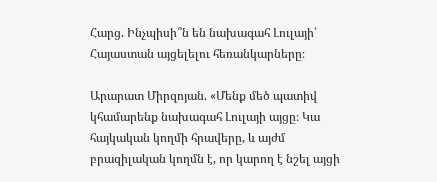Հարց. Ինչպիսի՞ն են նախագահ Լուլայի՝ Հայաստան այցելելու հեռանկարները։

Արարատ Միրզոյան. «Մենք մեծ պատիվ կհամարենք նախագահ Լուլայի այցը։ Կա հայկական կողմի հրավերը, և այժմ բրազիլական կողմն է, որ կարող է նշել այցի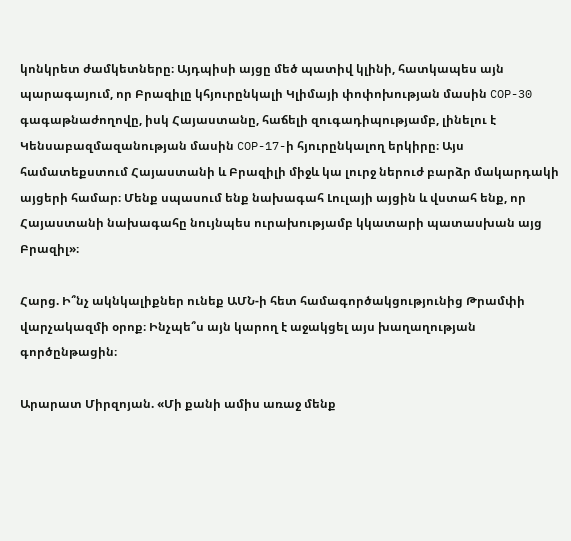կոնկրետ ժամկետները։ Այդպիսի այցը մեծ պատիվ կլինի, հատկապես այն պարագայում, որ Բրազիլը կհյուրընկալի Կլիմայի փոփոխության մասին COP-30 գագաթնաժողովը, իսկ Հայաստանը, հաճելի զուգադիպությամբ, լինելու է Կենսաբազմազանության մասին COP-17-ի հյուրընկալող երկիրը։ Այս համատեքստում Հայաստանի և Բրազիլի միջև կա լուրջ ներուժ բարձր մակարդակի այցերի համար։ Մենք սպասում ենք նախագահ Լուլայի այցին և վստահ ենք, որ Հայաստանի նախագահը նույնպես ուրախությամբ կկատարի պատասխան այց Բրազիլ»։

Հարց. Ի՞նչ ակնկալիքներ ունեք ԱՄՆ-ի հետ համագործակցությունից Թրամփի վարչակազմի օրոք։ Ինչպե՞ս այն կարող է աջակցել այս խաղաղության գործընթացին։

Արարատ Միրզոյան. «Մի քանի ամիս առաջ մենք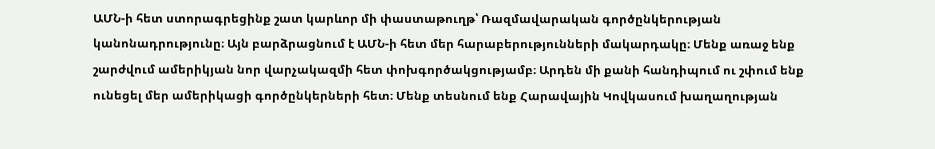ԱՄՆ-ի հետ ստորագրեցինք շատ կարևոր մի փաստաթուղթ՝ Ռազմավարական գործընկերության կանոնադրությունը։ Այն բարձրացնում է ԱՄՆ-ի հետ մեր հարաբերությունների մակարդակը։ Մենք առաջ ենք շարժվում ամերիկյան նոր վարչակազմի հետ փոխգործակցությամբ։ Արդեն մի քանի հանդիպում ու շփում ենք ունեցել մեր ամերիկացի գործընկերների հետ։ Մենք տեսնում ենք Հարավային Կովկասում խաղաղության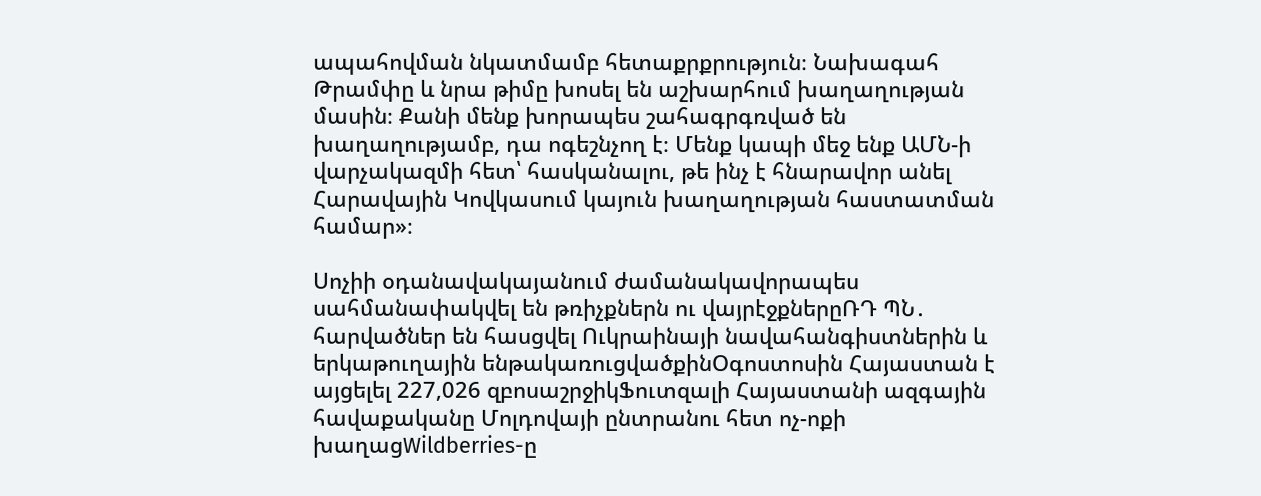ապահովման նկատմամբ հետաքրքրություն։ Նախագահ Թրամփը և նրա թիմը խոսել են աշխարհում խաղաղության մասին։ Քանի մենք խորապես շահագրգռված են խաղաղությամբ, դա ոգեշնչող է։ Մենք կապի մեջ ենք ԱՄՆ-ի վարչակազմի հետ՝ հասկանալու, թե ինչ է հնարավոր անել Հարավային Կովկասում կայուն խաղաղության հաստատման համար»։

Սոչիի օդանավակայանում ժամանակավորապես սահմանափակվել են թռիչքներն ու վայրէջքներըՌԴ ՊՆ․ հարվածներ են հասցվել Ուկրաինայի նավահանգիստներին և երկաթուղային ենթակառուցվածքինՕգոստոսին Հայաստան է այցելել 227,026 զբոսաշրջիկՖուտզալի Հայաստանի ազգային հավաքականը Մոլդովայի ընտրանու հետ ոչ-ոքի խաղացWildberries-ը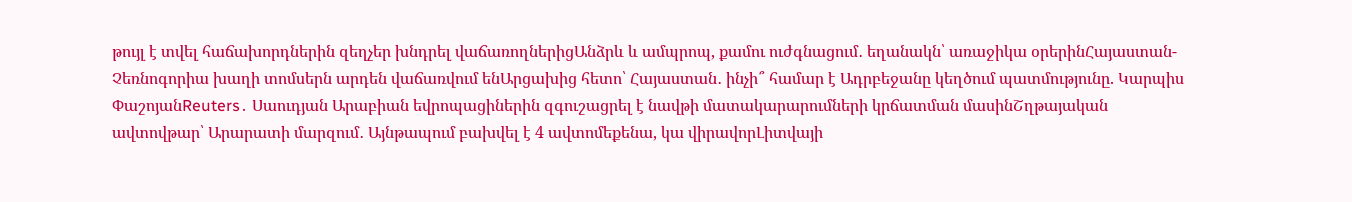թույլ է տվել հաճախորդներին զեղչեր խնդրել վաճառողներիցԱնձրև և ամպրոպ, քամու ուժգնացում․ եղանակն՝ առաջիկա օրերինՀայաստան-Չեռնոգորիա խաղի տոմսերն արդեն վաճառվում ենԱրցախից հետո՝ Հայաստան․ ինչի՞ համար է Ադրբեջանը կեղծում պատմությունը. Կարպիս ՓաշոյանReuters․ Սաուդյան Արաբիան եվրոպացիներին զգուշացրել է նավթի մատակարարումների կրճատման մասինՇղթայական ավտովթար՝ Արարատի մարզում․ Այնթապում բախվել է 4 ավտոմեքենա, կա վիրավորԼիտվայի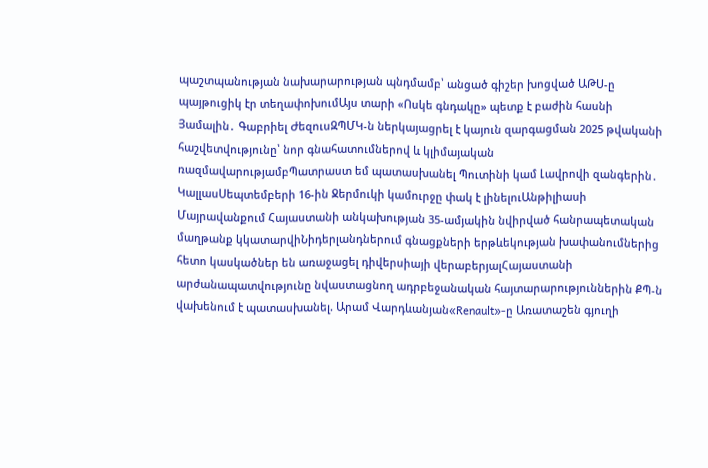պաշտպանության նախարարության պնդմամբ՝ անցած գիշեր խոցված ԱԹՍ-ը պայթուցիկ էր տեղափոխումԱյս տարի «Ոսկե գնդակը» պետք է բաժին հասնի Յամալին․ Գաբրիել ԺեզուսԶՊՄԿ-ն ներկայացրել է կայուն զարգացման 2025 թվականի հաշվետվությունը՝ նոր գնահատումներով և կլիմայական ռազմավարությամբՊատրաստ եմ պատասխանել Պուտինի կամ Լավրովի զանգերին․ ԿալլասՍեպտեմբերի 16-ին Ջերմուկի կամուրջը փակ է լինելուԱնթիլիասի Մայրավանքում Հայաստանի անկախության 35-ամյակին նվիրված հանրապետական մաղթանք կկատարվիՆիդերլանդներում գնացքների երթևեկության խափանումներից հետո կասկածներ են առաջացել դիվերսիայի վերաբերյալՀայաստանի արժանապատվությունը նվաստացնող ադրբեջանական հայտարարություններին ՔՊ-ն վախենում է պատասխանել. Արամ Վարդևանյան«Renault»-ը Առատաշեն գյուղի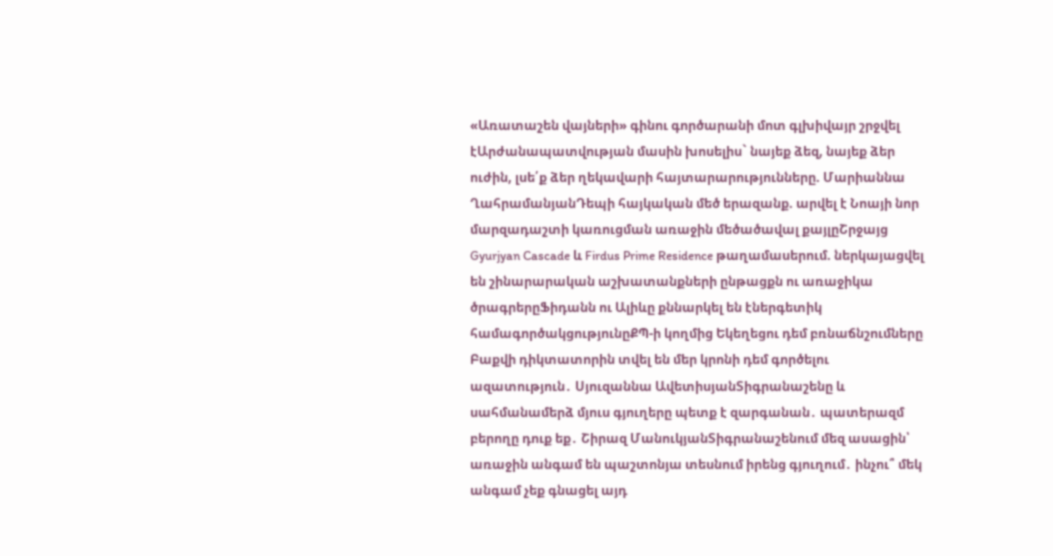«Առատաշեն վայների» գինու գործարանի մոտ գլխիվայր շրջվել էԱրժանապատվության մասին խոսելիս` նայեք ձեզ, նայեք ձեր ուժին, լսե՛ք ձեր ղեկավարի հայտարարությունները. Մարիաննա ՂահրամանյանԴեպի հայկական մեծ երազանք. արվել է Նոայի նոր մարզադաշտի կառուցման առաջին մեծածավալ քայլըՇրջայց Gyurjyan Cascade և Firdus Prime Residence թաղամասերում. ներկայացվել են շինարարական աշխատանքների ընթացքն ու առաջիկա ծրագրերըՖիդանն ու Ալիևը քննարկել են էներգետիկ համագործակցությունըՔՊ-ի կողմից Եկեղեցու դեմ բռնաճնշումները Բաքվի դիկտատորին տվել են մեր կրոնի դեմ գործելու ազատություն․ Սյուզաննա ԱվետիսյանՏիգրանաշենը և սահմանամերձ մյուս գյուղերը պետք է զարգանան․ պատերազմ բերողը դուք եք․ Շիրազ ՄանուկյանՏիգրանաշենում մեզ ասացին՝ առաջին անգամ են պաշտոնյա տեսնում իրենց գյուղում․ ինչու՞ մեկ անգամ չեք գնացել այդ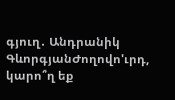գյուղ․ Անդրանիկ ԳևորգյանԺողովո'ւրդ, կարո՞ղ եք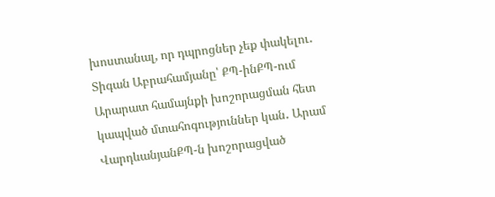խոստանալ, որ դպրոցներ չեք փակելու․ Տիգան Աբրահամյանը՝ ՔՊ-ինՔՊ-ում Արարատ համայնքի խոշորացման հետ կապված մտահոգություններ կան․ Արամ ՎարդևանյանՔՊ-ն խոշորացված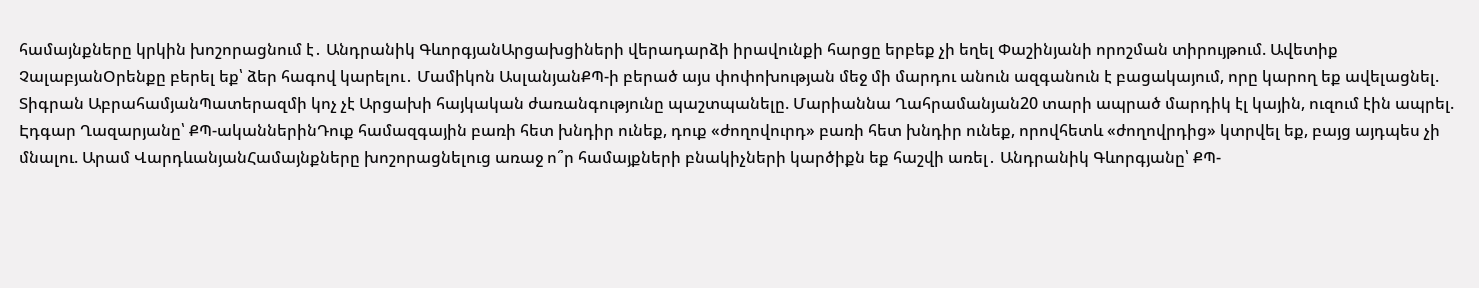համայնքները կրկին խոշորացնում է․ Անդրանիկ ԳևորգյանԱրցախցիների վերադարձի իրավունքի հարցը երբեք չի եղել Փաշինյանի որոշման տիրույթում. Ավետիք ՉալաբյանՕրենքը բերել եք՝ ձեր հագով կարելու․ Մամիկոն ԱսլանյանՔՊ-ի բերած այս փոփոխության մեջ մի մարդու անուն ազգանուն է բացակայում, որը կարող եք ավելացնել. Տիգրան ԱբրահամյանՊատերազմի կոչ չէ Արցախի հայկական ժառանգությունը պաշտպանելը. Մարիաննա Ղահրամանյան20 տարի ապրած մարդիկ էլ կային, ուզում էին ապրել. Էդգար Ղազարյանը՝ ՔՊ-ականներինԴուք համազգային բառի հետ խնդիր ունեք, դուք «ժողովուրդ» բառի հետ խնդիր ունեք, որովհետև «ժողովրդից» կտրվել եք, բայց այդպես չի մնալու. Արամ ՎարդևանյանՀամայնքները խոշորացնելուց առաջ ո՞ր համայքների բնակիչների կարծիքն եք հաշվի առել․ Անդրանիկ Գևորգյանը՝ ՔՊ-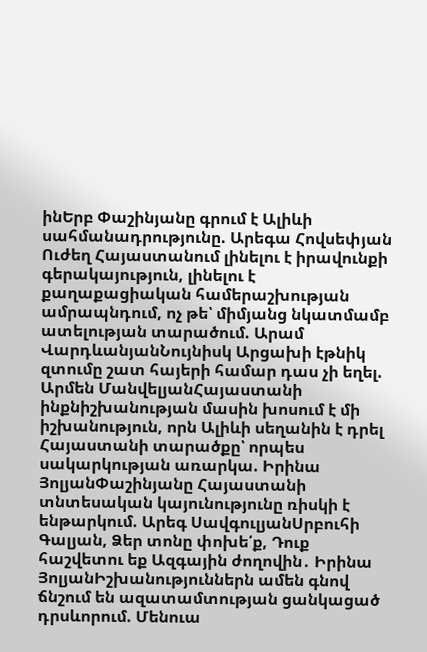ինԵրբ Փաշինյանը գրում է Ալիևի սահմանադրությունը. Արեգա Հովսեփյան Ուժեղ Հայաստանում լինելու է իրավունքի գերակայություն, լինելու է քաղաքացիական համերաշխության ամրապնդում, ոչ թե՝ միմյանց նկատմամբ ատելության տարածում. Արամ ՎարդևանյանՆույնիսկ Արցախի էթնիկ զտումը շատ հայերի համար դաս չի եղել. Արմեն ՄանվելյանՀայաստանի ինքնիշխանության մասին խոսում է մի իշխանություն, որն Ալիևի սեղանին է դրել Հայաստանի տարածքը՝ որպես սակարկության առարկա. Իրինա ՅոլյանՓաշինյանը Հայաստանի տնտեսական կայունությունը ռիսկի է ենթարկում. Արեգ ՍավգուլյանՍրբուհի Գալյան, Ձեր տոնը փոխե՛ք, Դուք հաշվետու եք Ազգային ժողովին․ Իրինա ՅոլյանԻշխանություններն ամեն գնով ճնշում են ազատամտության ցանկացած դրսևորում. Մենուա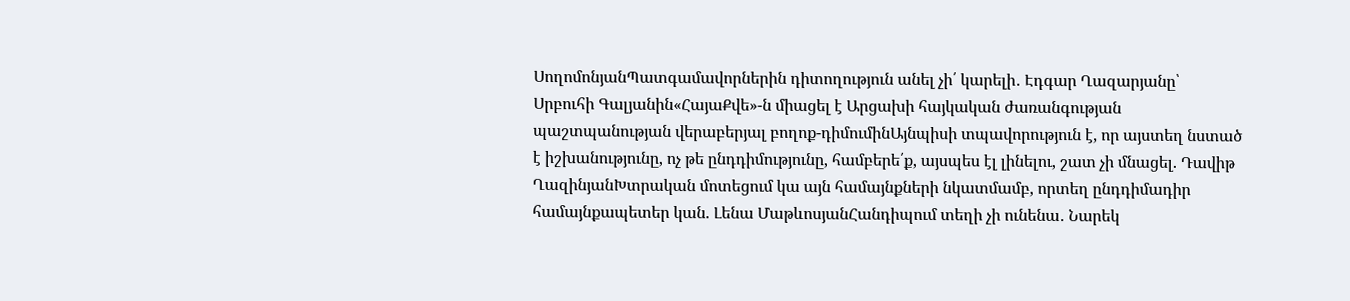ՍողոմոնյանՊատգամավորներին դիտողություն անել չի՛ կարելի․ Էդգար Ղազարյանը՝ Սրբուհի Գալյանին«ՀայաՔվե»-ն միացել է Արցախի հայկական ժառանգության պաշտպանության վերաբերյալ բողոք-դիմումինԱյնպիսի տպավորություն է, որ այստեղ նստած է իշխանությունը, ոչ թե ընդդիմությունը, համբերե՛ք, այսպես էլ լինելու, շատ չի մնացել. Դավիթ ՂազինյանԽտրական մոտեցում կա այն համայնքների նկատմամբ, որտեղ ընդդիմադիր համայնքապետեր կան. Լենա ՄաթևոսյանՀանդիպում տեղի չի ունենա․ Նարեկ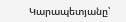Կարապետյանը՝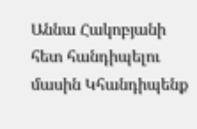Աննա Հակոբյանի հետ հանդիպելու մասին Կհանդիպենք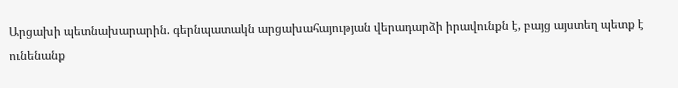Արցախի պետնախարարին. գերնպատակն արցախահայության վերադարձի իրավունքն է, բայց այստեղ պետք է ունենանք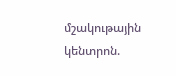մշակութային կենտրոն.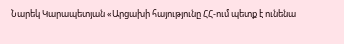Նարեկ Կարապետյան «Արցախի հայությունը ՀՀ-ում պետք է ունենա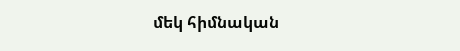մեկ հիմնական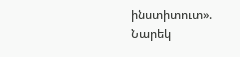ինստիտուտ». Նարեկ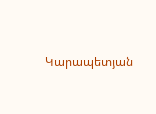Կարապետյան